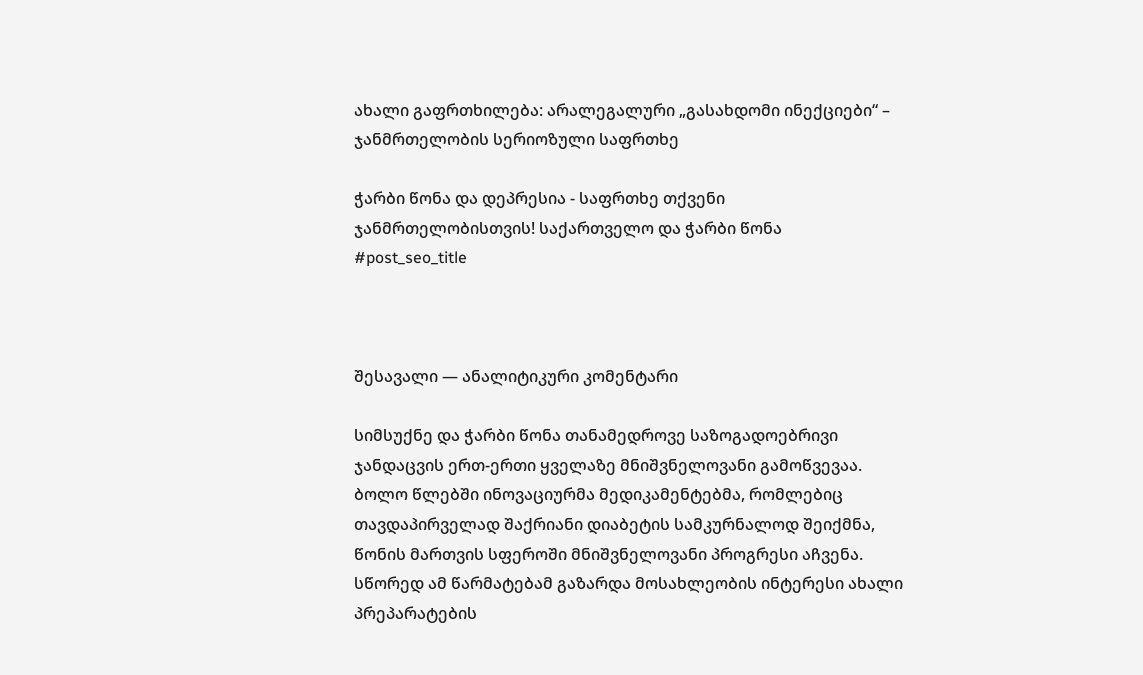ახალი გაფრთხილება: არალეგალური „გასახდომი ინექციები“ – ჯანმრთელობის სერიოზული საფრთხე

ჭარბი წონა და დეპრესია - საფრთხე თქვენი ჯანმრთელობისთვის! საქართველო და ჭარბი წონა
#post_seo_title



შესავალი — ანალიტიკური კომენტარი

სიმსუქნე და ჭარბი წონა თანამედროვე საზოგადოებრივი ჯანდაცვის ერთ-ერთი ყველაზე მნიშვნელოვანი გამოწვევაა. ბოლო წლებში ინოვაციურმა მედიკამენტებმა, რომლებიც თავდაპირველად შაქრიანი დიაბეტის სამკურნალოდ შეიქმნა, წონის მართვის სფეროში მნიშვნელოვანი პროგრესი აჩვენა. სწორედ ამ წარმატებამ გაზარდა მოსახლეობის ინტერესი ახალი პრეპარატების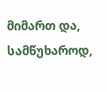მიმართ და, სამწუხაროდ,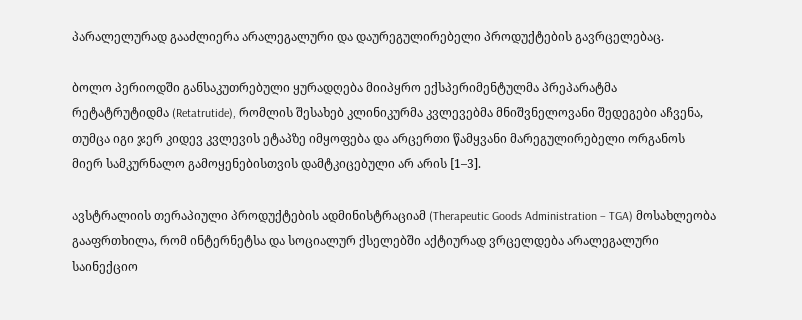პარალელურად გააძლიერა არალეგალური და დაურეგულირებელი პროდუქტების გავრცელებაც.

ბოლო პერიოდში განსაკუთრებული ყურადღება მიიპყრო ექსპერიმენტულმა პრეპარატმა რეტატრუტიდმა (Retatrutide), რომლის შესახებ კლინიკურმა კვლევებმა მნიშვნელოვანი შედეგები აჩვენა, თუმცა იგი ჯერ კიდევ კვლევის ეტაპზე იმყოფება და არცერთი წამყვანი მარეგულირებელი ორგანოს მიერ სამკურნალო გამოყენებისთვის დამტკიცებული არ არის [1–3].

ავსტრალიის თერაპიული პროდუქტების ადმინისტრაციამ (Therapeutic Goods Administration – TGA) მოსახლეობა გააფრთხილა, რომ ინტერნეტსა და სოციალურ ქსელებში აქტიურად ვრცელდება არალეგალური საინექციო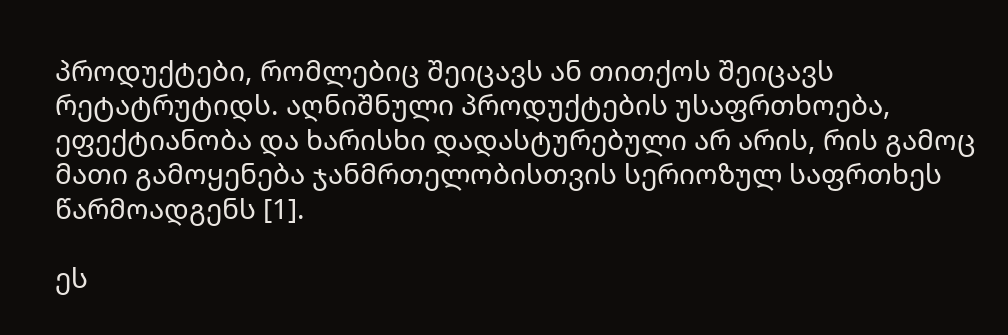პროდუქტები, რომლებიც შეიცავს ან თითქოს შეიცავს რეტატრუტიდს. აღნიშნული პროდუქტების უსაფრთხოება, ეფექტიანობა და ხარისხი დადასტურებული არ არის, რის გამოც მათი გამოყენება ჯანმრთელობისთვის სერიოზულ საფრთხეს წარმოადგენს [1].

ეს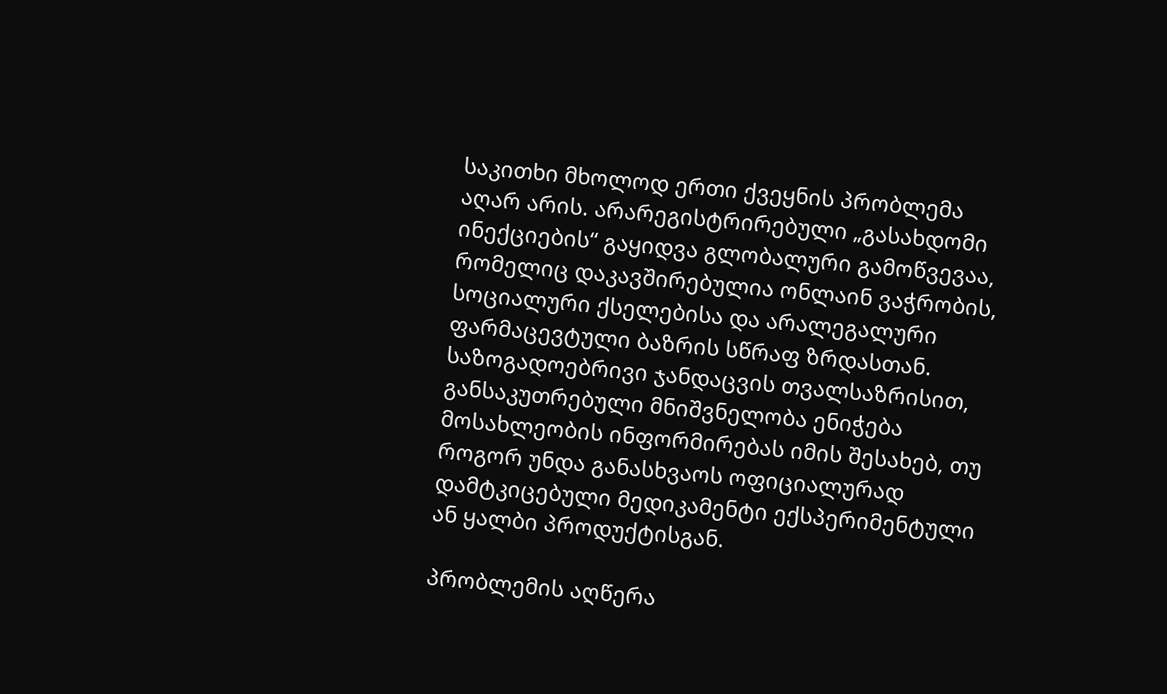საკითხი მხოლოდ ერთი ქვეყნის პრობლემა აღარ არის. არარეგისტრირებული „გასახდომი ინექციების“ გაყიდვა გლობალური გამოწვევაა, რომელიც დაკავშირებულია ონლაინ ვაჭრობის, სოციალური ქსელებისა და არალეგალური ფარმაცევტული ბაზრის სწრაფ ზრდასთან. საზოგადოებრივი ჯანდაცვის თვალსაზრისით, განსაკუთრებული მნიშვნელობა ენიჭება მოსახლეობის ინფორმირებას იმის შესახებ, თუ როგორ უნდა განასხვაოს ოფიციალურად დამტკიცებული მედიკამენტი ექსპერიმენტული ან ყალბი პროდუქტისგან.

პრობლემის აღწერა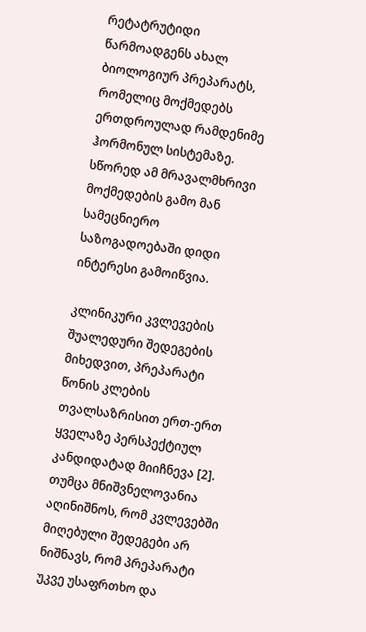რეტატრუტიდი წარმოადგენს ახალ ბიოლოგიურ პრეპარატს, რომელიც მოქმედებს ერთდროულად რამდენიმე ჰორმონულ სისტემაზე. სწორედ ამ მრავალმხრივი მოქმედების გამო მან სამეცნიერო საზოგადოებაში დიდი ინტერესი გამოიწვია.

კლინიკური კვლევების შუალედური შედეგების მიხედვით, პრეპარატი წონის კლების თვალსაზრისით ერთ-ერთ ყველაზე პერსპექტიულ კანდიდატად მიიჩნევა [2]. თუმცა მნიშვნელოვანია აღინიშნოს, რომ კვლევებში მიღებული შედეგები არ ნიშნავს, რომ პრეპარატი უკვე უსაფრთხო და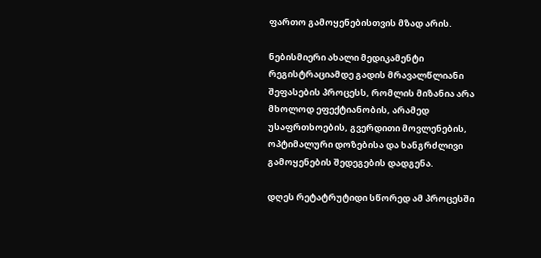ფართო გამოყენებისთვის მზად არის.

ნებისმიერი ახალი მედიკამენტი რეგისტრაციამდე გადის მრავალწლიანი შეფასების პროცესს, რომლის მიზანია არა მხოლოდ ეფექტიანობის, არამედ უსაფრთხოების, გვერდითი მოვლენების, ოპტიმალური დოზებისა და ხანგრძლივი გამოყენების შედეგების დადგენა.

დღეს რეტატრუტიდი სწორედ ამ პროცესში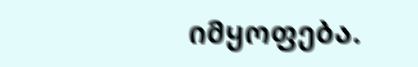იმყოფება.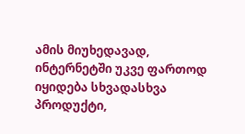ამის მიუხედავად, ინტერნეტში უკვე ფართოდ იყიდება სხვადასხვა პროდუქტი,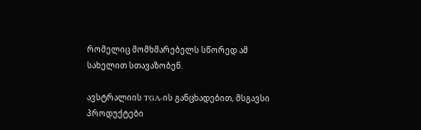რომელიც მომხმარებელს სწორედ ამ სახელით სთავაზობენ.

ავსტრალიის TGA-ის განცხადებით, მსგავსი პროდუქტები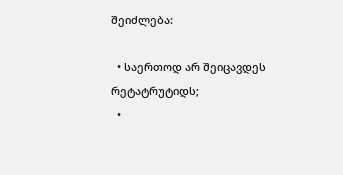შეიძლება:

  • საერთოდ არ შეიცავდეს რეტატრუტიდს;
  •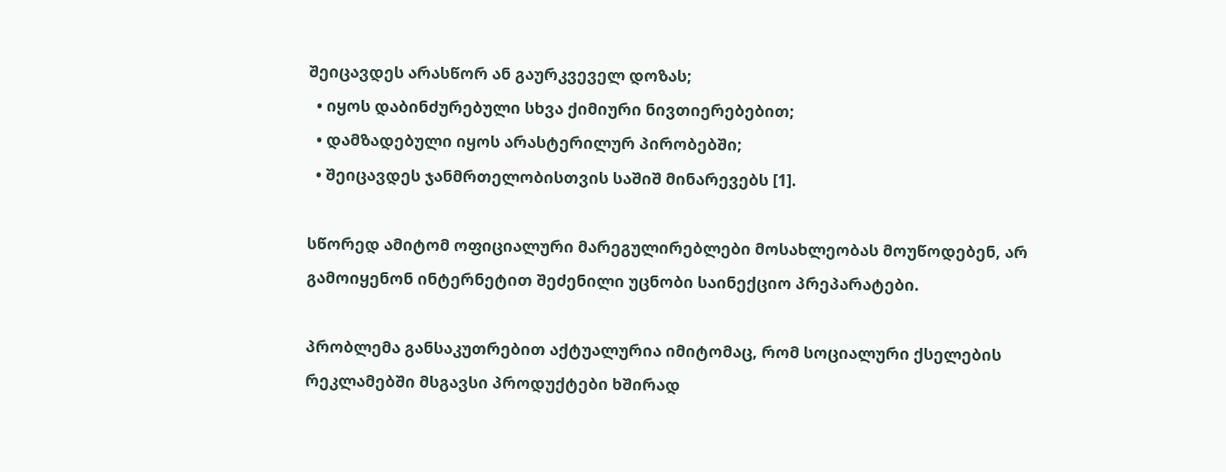შეიცავდეს არასწორ ან გაურკვეველ დოზას;
  • იყოს დაბინძურებული სხვა ქიმიური ნივთიერებებით;
  • დამზადებული იყოს არასტერილურ პირობებში;
  • შეიცავდეს ჯანმრთელობისთვის საშიშ მინარევებს [1].

სწორედ ამიტომ ოფიციალური მარეგულირებლები მოსახლეობას მოუწოდებენ, არ გამოიყენონ ინტერნეტით შეძენილი უცნობი საინექციო პრეპარატები.

პრობლემა განსაკუთრებით აქტუალურია იმიტომაც, რომ სოციალური ქსელების რეკლამებში მსგავსი პროდუქტები ხშირად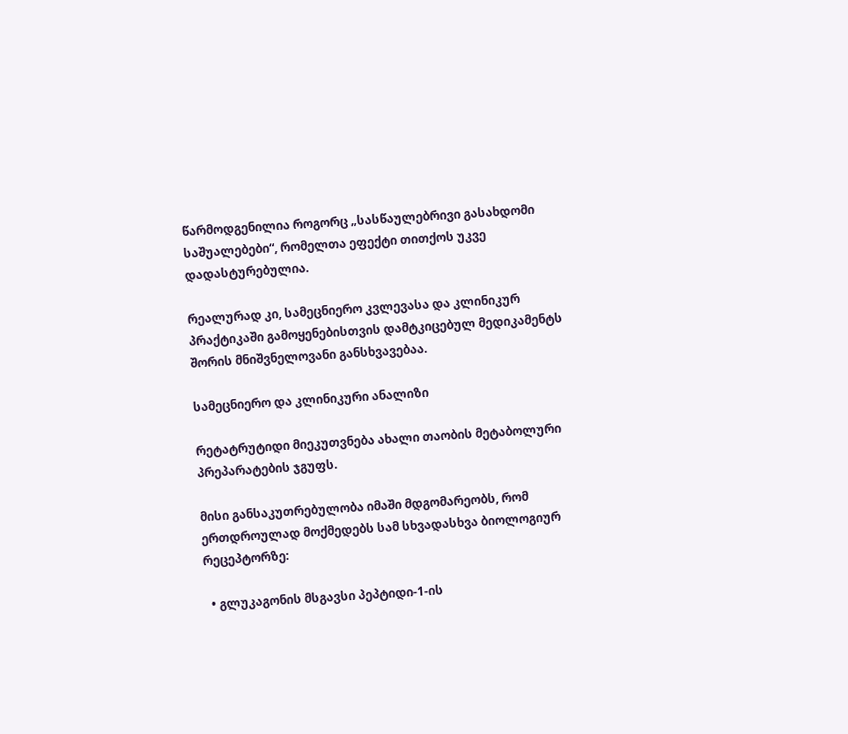წარმოდგენილია როგორც „სასწაულებრივი გასახდომი საშუალებები“, რომელთა ეფექტი თითქოს უკვე დადასტურებულია.

რეალურად კი, სამეცნიერო კვლევასა და კლინიკურ პრაქტიკაში გამოყენებისთვის დამტკიცებულ მედიკამენტს შორის მნიშვნელოვანი განსხვავებაა.

სამეცნიერო და კლინიკური ანალიზი

რეტატრუტიდი მიეკუთვნება ახალი თაობის მეტაბოლური პრეპარატების ჯგუფს.

მისი განსაკუთრებულობა იმაში მდგომარეობს, რომ ერთდროულად მოქმედებს სამ სხვადასხვა ბიოლოგიურ რეცეპტორზე:

  • გლუკაგონის მსგავსი პეპტიდი-1-ის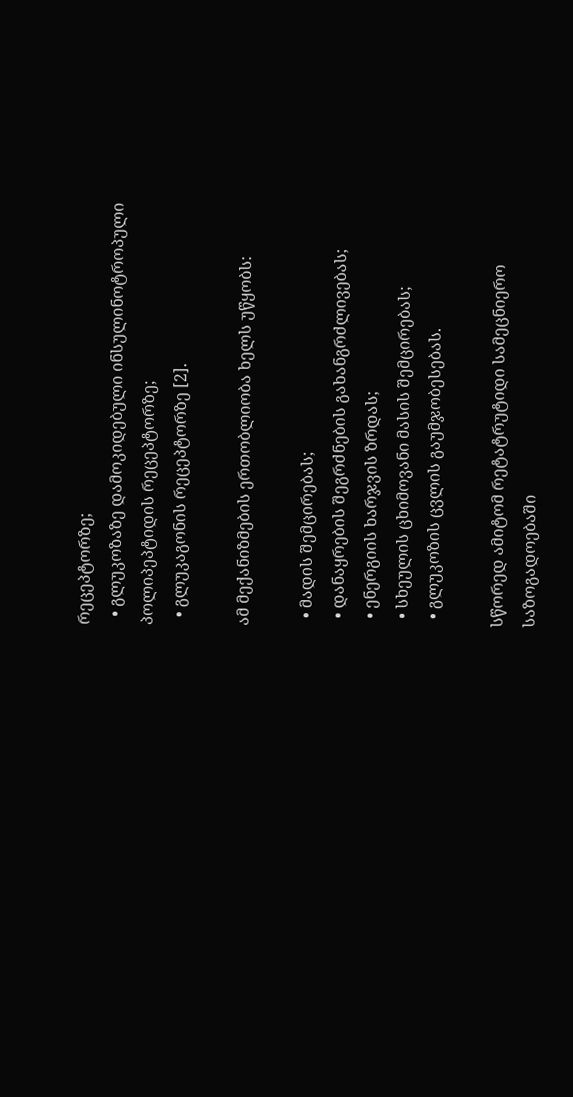რეცეპტორზე;
  • გლუკოზაზე დამოკიდებული ინსულინოტროპული პოლიპეპტიდის რეცეპტორზე;
  • გლუკაგონის რეცეპტორზე [2].

ამ მექანიზმების ერთობლიობა ხელს უწყობს:

  • მადის შემცირებას;
  • დანაყრების შეგრძნების გახანგრძლივებას;
  • ენერგიის ხარჯვის ზრდას;
  • სხეულის ცხიმოვანი მასის შემცირებას;
  • გლუკოზის ცვლის გაუმჯობესებას.

სწორედ ამიტომ რეტატრუტიდი სამეცნიერო საზოგადოებაში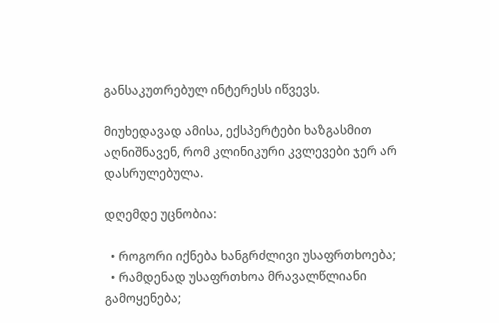განსაკუთრებულ ინტერესს იწვევს.

მიუხედავად ამისა, ექსპერტები ხაზგასმით აღნიშნავენ, რომ კლინიკური კვლევები ჯერ არ დასრულებულა.

დღემდე უცნობია:

  • როგორი იქნება ხანგრძლივი უსაფრთხოება;
  • რამდენად უსაფრთხოა მრავალწლიანი გამოყენება;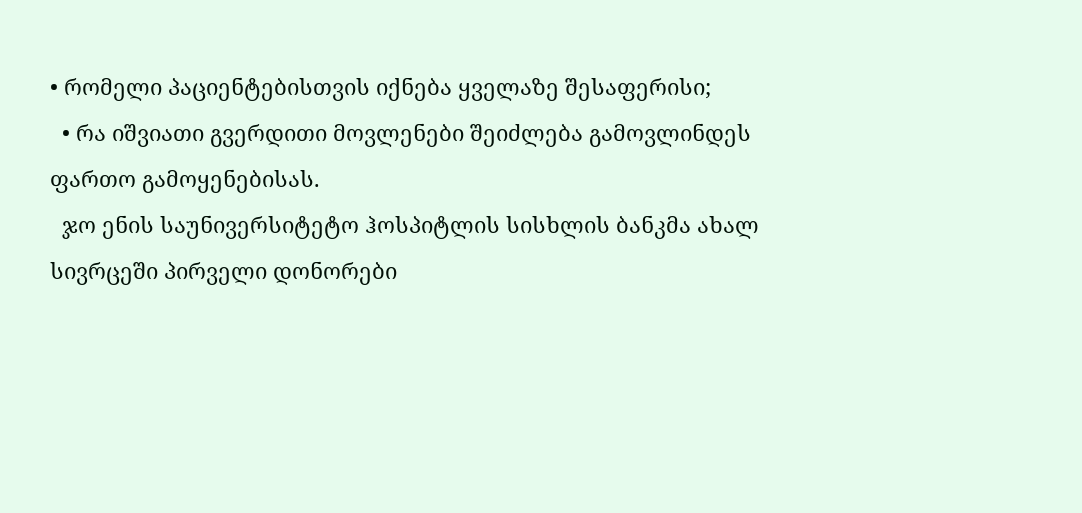• რომელი პაციენტებისთვის იქნება ყველაზე შესაფერისი;
  • რა იშვიათი გვერდითი მოვლენები შეიძლება გამოვლინდეს ფართო გამოყენებისას.
  ჯო ენის საუნივერსიტეტო ჰოსპიტლის სისხლის ბანკმა ახალ სივრცეში პირველი დონორები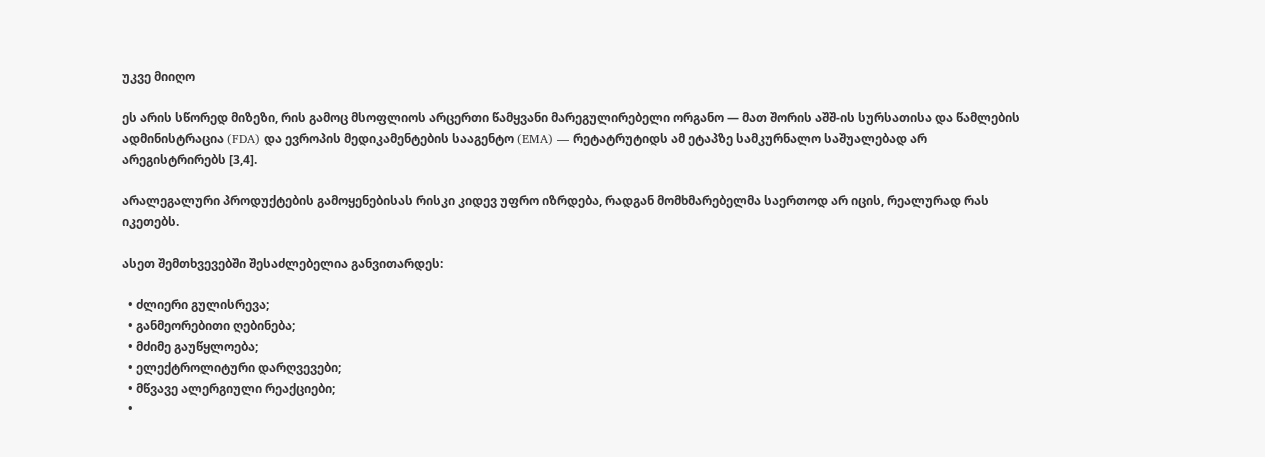უკვე მიიღო

ეს არის სწორედ მიზეზი, რის გამოც მსოფლიოს არცერთი წამყვანი მარეგულირებელი ორგანო — მათ შორის აშშ-ის სურსათისა და წამლების ადმინისტრაცია (FDA) და ევროპის მედიკამენტების სააგენტო (EMA) — რეტატრუტიდს ამ ეტაპზე სამკურნალო საშუალებად არ არეგისტრირებს [3,4].

არალეგალური პროდუქტების გამოყენებისას რისკი კიდევ უფრო იზრდება, რადგან მომხმარებელმა საერთოდ არ იცის, რეალურად რას იკეთებს.

ასეთ შემთხვევებში შესაძლებელია განვითარდეს:

  • ძლიერი გულისრევა;
  • განმეორებითი ღებინება;
  • მძიმე გაუწყლოება;
  • ელექტროლიტური დარღვევები;
  • მწვავე ალერგიული რეაქციები;
  •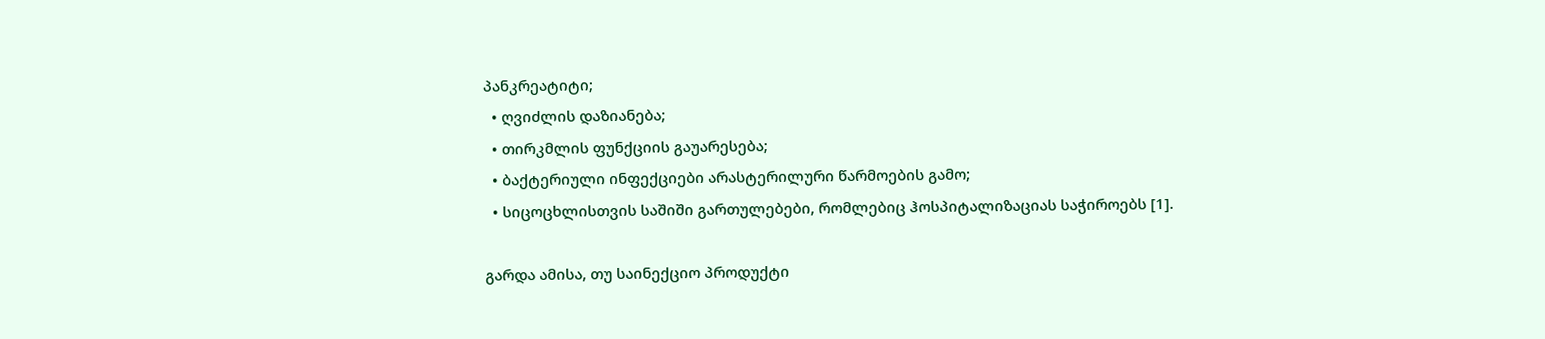პანკრეატიტი;
  • ღვიძლის დაზიანება;
  • თირკმლის ფუნქციის გაუარესება;
  • ბაქტერიული ინფექციები არასტერილური წარმოების გამო;
  • სიცოცხლისთვის საშიში გართულებები, რომლებიც ჰოსპიტალიზაციას საჭიროებს [1].

გარდა ამისა, თუ საინექციო პროდუქტი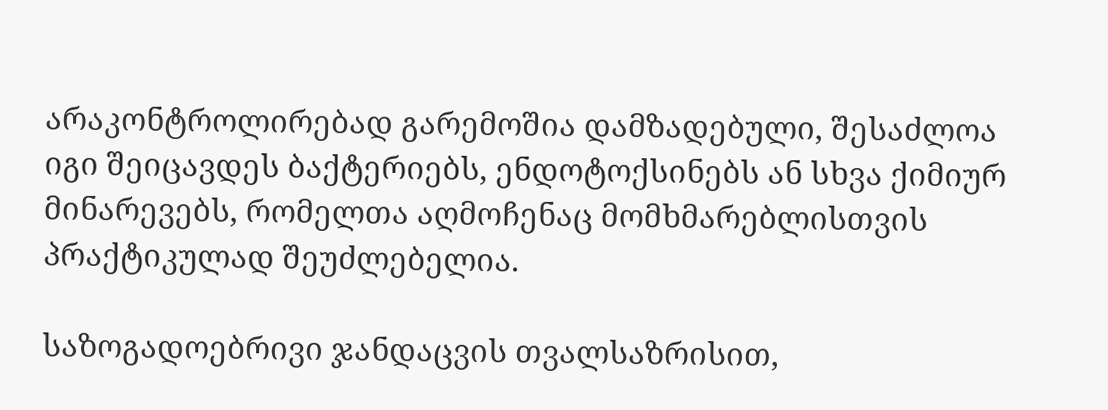არაკონტროლირებად გარემოშია დამზადებული, შესაძლოა იგი შეიცავდეს ბაქტერიებს, ენდოტოქსინებს ან სხვა ქიმიურ მინარევებს, რომელთა აღმოჩენაც მომხმარებლისთვის პრაქტიკულად შეუძლებელია.

საზოგადოებრივი ჯანდაცვის თვალსაზრისით,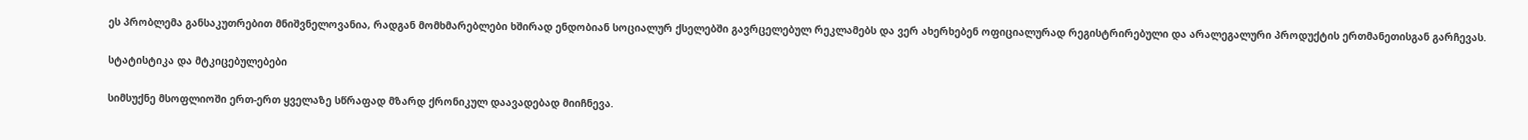ეს პრობლემა განსაკუთრებით მნიშვნელოვანია, რადგან მომხმარებლები ხშირად ენდობიან სოციალურ ქსელებში გავრცელებულ რეკლამებს და ვერ ახერხებენ ოფიციალურად რეგისტრირებული და არალეგალური პროდუქტის ერთმანეთისგან გარჩევას.

სტატისტიკა და მტკიცებულებები

სიმსუქნე მსოფლიოში ერთ-ერთ ყველაზე სწრაფად მზარდ ქრონიკულ დაავადებად მიიჩნევა.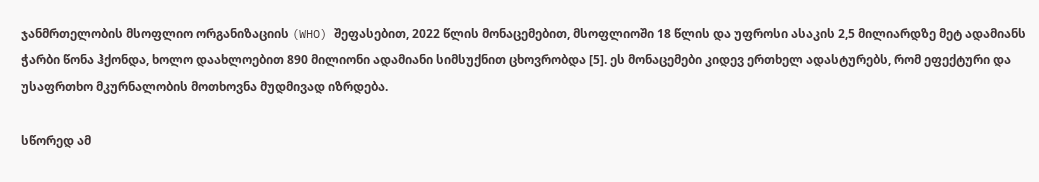ჯანმრთელობის მსოფლიო ორგანიზაციის (WHO) შეფასებით, 2022 წლის მონაცემებით, მსოფლიოში 18 წლის და უფროსი ასაკის 2,5 მილიარდზე მეტ ადამიანს ჭარბი წონა ჰქონდა, ხოლო დაახლოებით 890 მილიონი ადამიანი სიმსუქნით ცხოვრობდა [5]. ეს მონაცემები კიდევ ერთხელ ადასტურებს, რომ ეფექტური და უსაფრთხო მკურნალობის მოთხოვნა მუდმივად იზრდება.

სწორედ ამ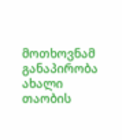მოთხოვნამ განაპირობა ახალი თაობის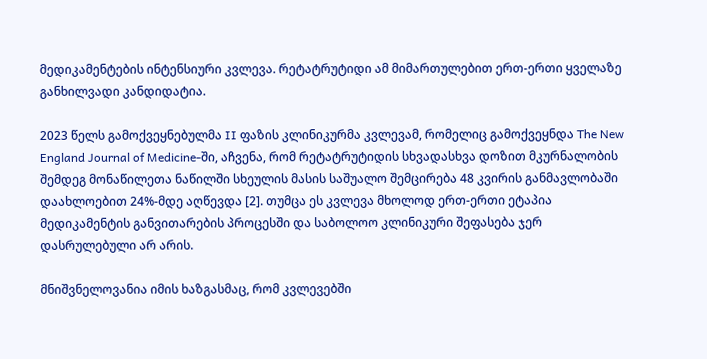მედიკამენტების ინტენსიური კვლევა. რეტატრუტიდი ამ მიმართულებით ერთ-ერთი ყველაზე განხილვადი კანდიდატია.

2023 წელს გამოქვეყნებულმა II ფაზის კლინიკურმა კვლევამ, რომელიც გამოქვეყნდა The New England Journal of Medicine-ში, აჩვენა, რომ რეტატრუტიდის სხვადასხვა დოზით მკურნალობის შემდეგ მონაწილეთა ნაწილში სხეულის მასის საშუალო შემცირება 48 კვირის განმავლობაში დაახლოებით 24%-მდე აღწევდა [2]. თუმცა ეს კვლევა მხოლოდ ერთ-ერთი ეტაპია მედიკამენტის განვითარების პროცესში და საბოლოო კლინიკური შეფასება ჯერ დასრულებული არ არის.

მნიშვნელოვანია იმის ხაზგასმაც, რომ კვლევებში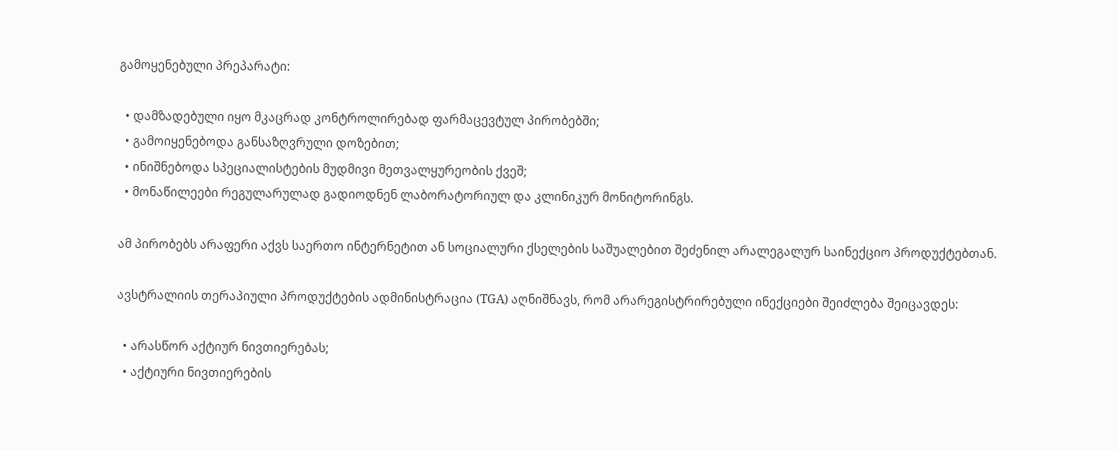გამოყენებული პრეპარატი:

  • დამზადებული იყო მკაცრად კონტროლირებად ფარმაცევტულ პირობებში;
  • გამოიყენებოდა განსაზღვრული დოზებით;
  • ინიშნებოდა სპეციალისტების მუდმივი მეთვალყურეობის ქვეშ;
  • მონაწილეები რეგულარულად გადიოდნენ ლაბორატორიულ და კლინიკურ მონიტორინგს.

ამ პირობებს არაფერი აქვს საერთო ინტერნეტით ან სოციალური ქსელების საშუალებით შეძენილ არალეგალურ საინექციო პროდუქტებთან.

ავსტრალიის თერაპიული პროდუქტების ადმინისტრაცია (TGA) აღნიშნავს, რომ არარეგისტრირებული ინექციები შეიძლება შეიცავდეს:

  • არასწორ აქტიურ ნივთიერებას;
  • აქტიური ნივთიერების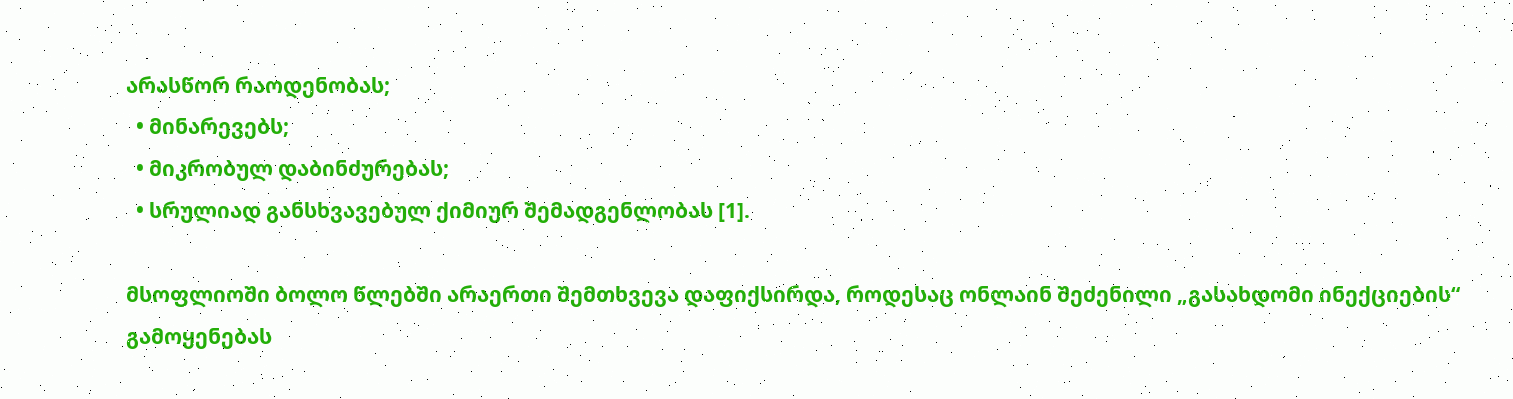არასწორ რაოდენობას;
  • მინარევებს;
  • მიკრობულ დაბინძურებას;
  • სრულიად განსხვავებულ ქიმიურ შემადგენლობას [1].

მსოფლიოში ბოლო წლებში არაერთი შემთხვევა დაფიქსირდა, როდესაც ონლაინ შეძენილი „გასახდომი ინექციების“ გამოყენებას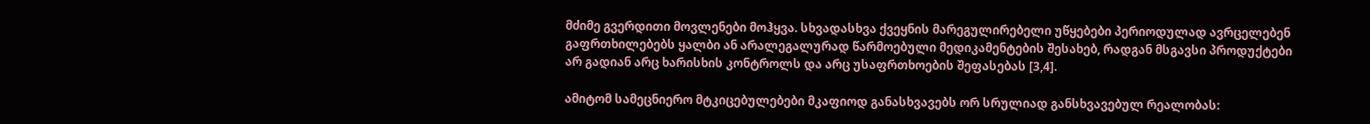მძიმე გვერდითი მოვლენები მოჰყვა. სხვადასხვა ქვეყნის მარეგულირებელი უწყებები პერიოდულად ავრცელებენ გაფრთხილებებს ყალბი ან არალეგალურად წარმოებული მედიკამენტების შესახებ, რადგან მსგავსი პროდუქტები არ გადიან არც ხარისხის კონტროლს და არც უსაფრთხოების შეფასებას [3,4].

ამიტომ სამეცნიერო მტკიცებულებები მკაფიოდ განასხვავებს ორ სრულიად განსხვავებულ რეალობას: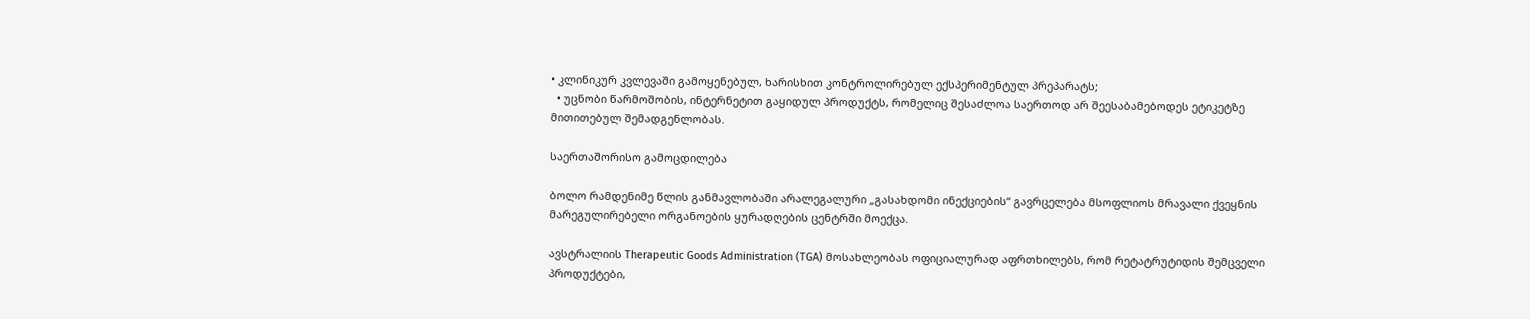• კლინიკურ კვლევაში გამოყენებულ, ხარისხით კონტროლირებულ ექსპერიმენტულ პრეპარატს;
  • უცნობი წარმოშობის, ინტერნეტით გაყიდულ პროდუქტს, რომელიც შესაძლოა საერთოდ არ შეესაბამებოდეს ეტიკეტზე მითითებულ შემადგენლობას.

საერთაშორისო გამოცდილება

ბოლო რამდენიმე წლის განმავლობაში არალეგალური „გასახდომი ინექციების“ გავრცელება მსოფლიოს მრავალი ქვეყნის მარეგულირებელი ორგანოების ყურადღების ცენტრში მოექცა.

ავსტრალიის Therapeutic Goods Administration (TGA) მოსახლეობას ოფიციალურად აფრთხილებს, რომ რეტატრუტიდის შემცველი პროდუქტები,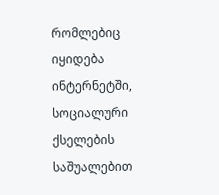რომლებიც იყიდება ინტერნეტში, სოციალური ქსელების საშუალებით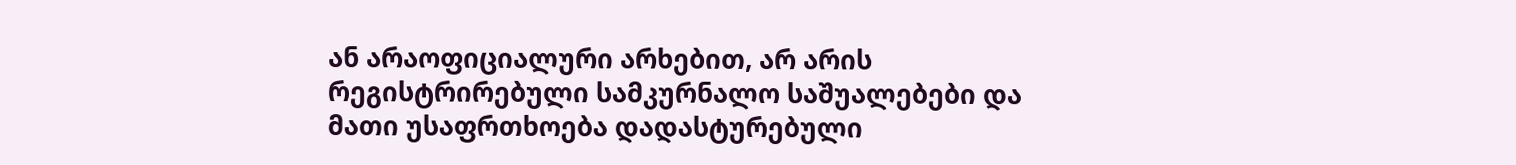ან არაოფიციალური არხებით, არ არის რეგისტრირებული სამკურნალო საშუალებები და მათი უსაფრთხოება დადასტურებული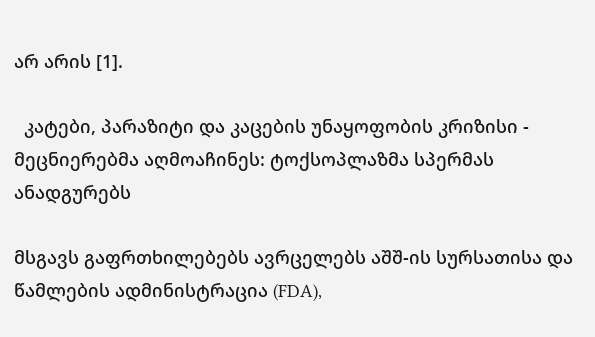არ არის [1].

  კატები, პარაზიტი და კაცების უნაყოფობის კრიზისი - მეცნიერებმა აღმოაჩინეს: ტოქსოპლაზმა სპერმას ანადგურებს

მსგავს გაფრთხილებებს ავრცელებს აშშ-ის სურსათისა და წამლების ადმინისტრაცია (FDA),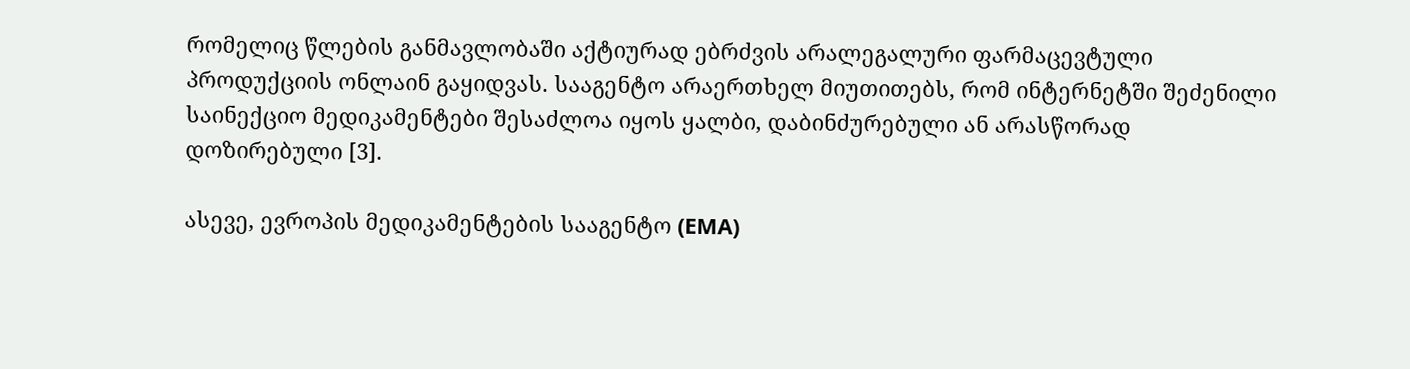რომელიც წლების განმავლობაში აქტიურად ებრძვის არალეგალური ფარმაცევტული პროდუქციის ონლაინ გაყიდვას. სააგენტო არაერთხელ მიუთითებს, რომ ინტერნეტში შეძენილი საინექციო მედიკამენტები შესაძლოა იყოს ყალბი, დაბინძურებული ან არასწორად დოზირებული [3].

ასევე, ევროპის მედიკამენტების სააგენტო (EMA)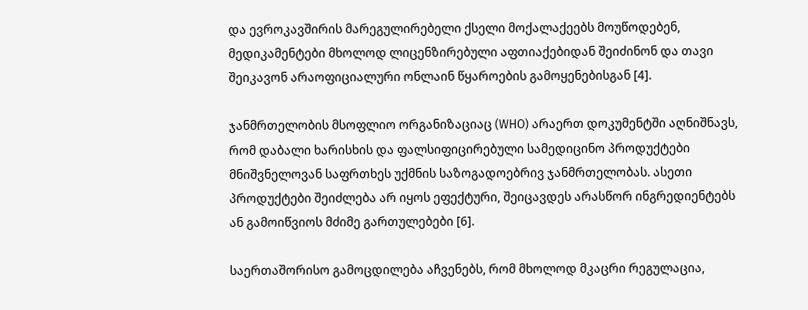და ევროკავშირის მარეგულირებელი ქსელი მოქალაქეებს მოუწოდებენ, მედიკამენტები მხოლოდ ლიცენზირებული აფთიაქებიდან შეიძინონ და თავი შეიკავონ არაოფიციალური ონლაინ წყაროების გამოყენებისგან [4].

ჯანმრთელობის მსოფლიო ორგანიზაციაც (WHO) არაერთ დოკუმენტში აღნიშნავს, რომ დაბალი ხარისხის და ფალსიფიცირებული სამედიცინო პროდუქტები მნიშვნელოვან საფრთხეს უქმნის საზოგადოებრივ ჯანმრთელობას. ასეთი პროდუქტები შეიძლება არ იყოს ეფექტური, შეიცავდეს არასწორ ინგრედიენტებს ან გამოიწვიოს მძიმე გართულებები [6].

საერთაშორისო გამოცდილება აჩვენებს, რომ მხოლოდ მკაცრი რეგულაცია,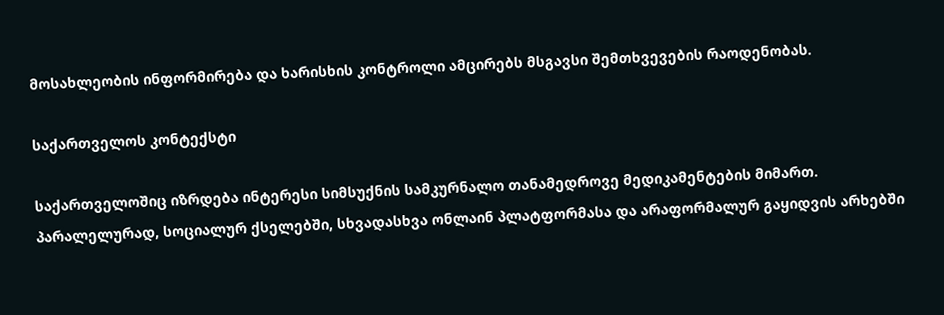მოსახლეობის ინფორმირება და ხარისხის კონტროლი ამცირებს მსგავსი შემთხვევების რაოდენობას.

საქართველოს კონტექსტი

საქართველოშიც იზრდება ინტერესი სიმსუქნის სამკურნალო თანამედროვე მედიკამენტების მიმართ. პარალელურად, სოციალურ ქსელებში, სხვადასხვა ონლაინ პლატფორმასა და არაფორმალურ გაყიდვის არხებში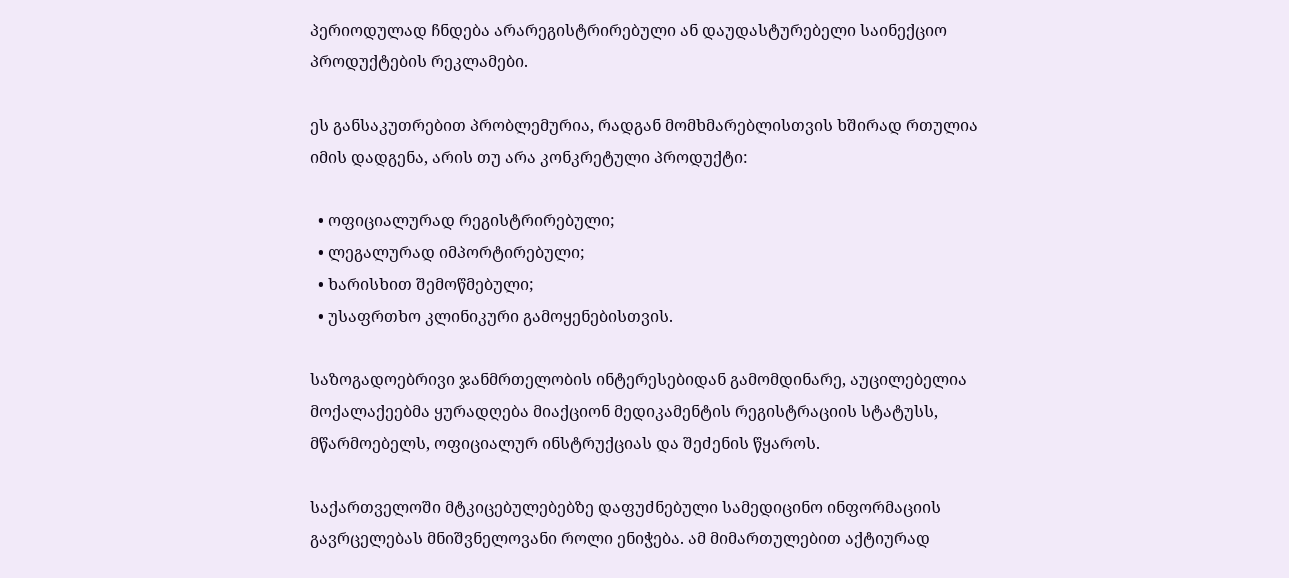პერიოდულად ჩნდება არარეგისტრირებული ან დაუდასტურებელი საინექციო პროდუქტების რეკლამები.

ეს განსაკუთრებით პრობლემურია, რადგან მომხმარებლისთვის ხშირად რთულია იმის დადგენა, არის თუ არა კონკრეტული პროდუქტი:

  • ოფიციალურად რეგისტრირებული;
  • ლეგალურად იმპორტირებული;
  • ხარისხით შემოწმებული;
  • უსაფრთხო კლინიკური გამოყენებისთვის.

საზოგადოებრივი ჯანმრთელობის ინტერესებიდან გამომდინარე, აუცილებელია მოქალაქეებმა ყურადღება მიაქციონ მედიკამენტის რეგისტრაციის სტატუსს, მწარმოებელს, ოფიციალურ ინსტრუქციას და შეძენის წყაროს.

საქართველოში მტკიცებულებებზე დაფუძნებული სამედიცინო ინფორმაციის გავრცელებას მნიშვნელოვანი როლი ენიჭება. ამ მიმართულებით აქტიურად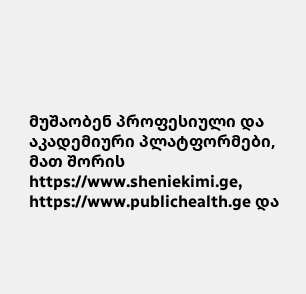მუშაობენ პროფესიული და აკადემიური პლატფორმები, მათ შორის https://www.sheniekimi.ge, https://www.publichealth.ge და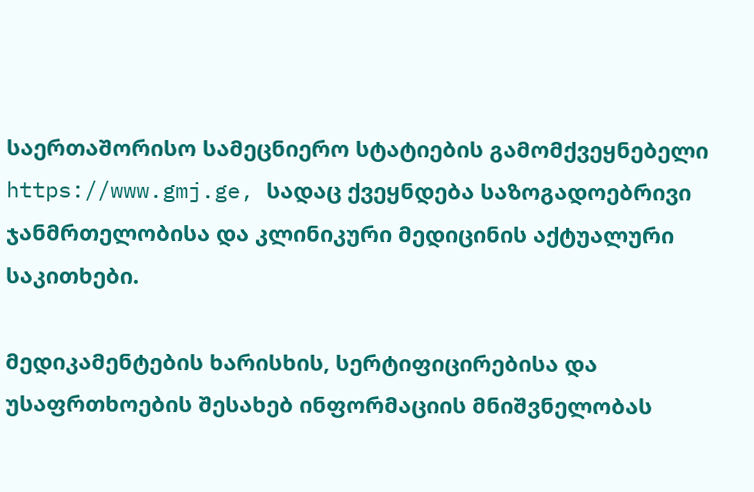საერთაშორისო სამეცნიერო სტატიების გამომქვეყნებელი https://www.gmj.ge, სადაც ქვეყნდება საზოგადოებრივი ჯანმრთელობისა და კლინიკური მედიცინის აქტუალური საკითხები.

მედიკამენტების ხარისხის, სერტიფიცირებისა და უსაფრთხოების შესახებ ინფორმაციის მნიშვნელობას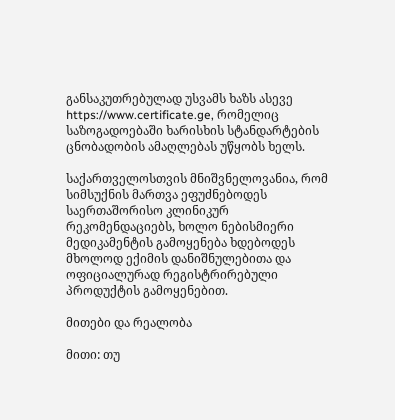განსაკუთრებულად უსვამს ხაზს ასევე https://www.certificate.ge, რომელიც საზოგადოებაში ხარისხის სტანდარტების ცნობადობის ამაღლებას უწყობს ხელს.

საქართველოსთვის მნიშვნელოვანია, რომ სიმსუქნის მართვა ეფუძნებოდეს საერთაშორისო კლინიკურ რეკომენდაციებს, ხოლო ნებისმიერი მედიკამენტის გამოყენება ხდებოდეს მხოლოდ ექიმის დანიშნულებითა და ოფიციალურად რეგისტრირებული პროდუქტის გამოყენებით.

მითები და რეალობა

მითი: თუ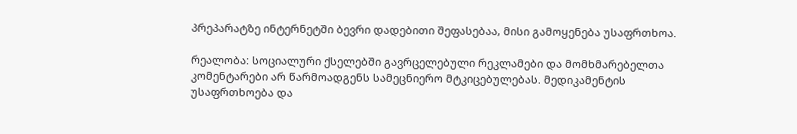პრეპარატზე ინტერნეტში ბევრი დადებითი შეფასებაა, მისი გამოყენება უსაფრთხოა.

რეალობა: სოციალური ქსელებში გავრცელებული რეკლამები და მომხმარებელთა კომენტარები არ წარმოადგენს სამეცნიერო მტკიცებულებას. მედიკამენტის უსაფრთხოება და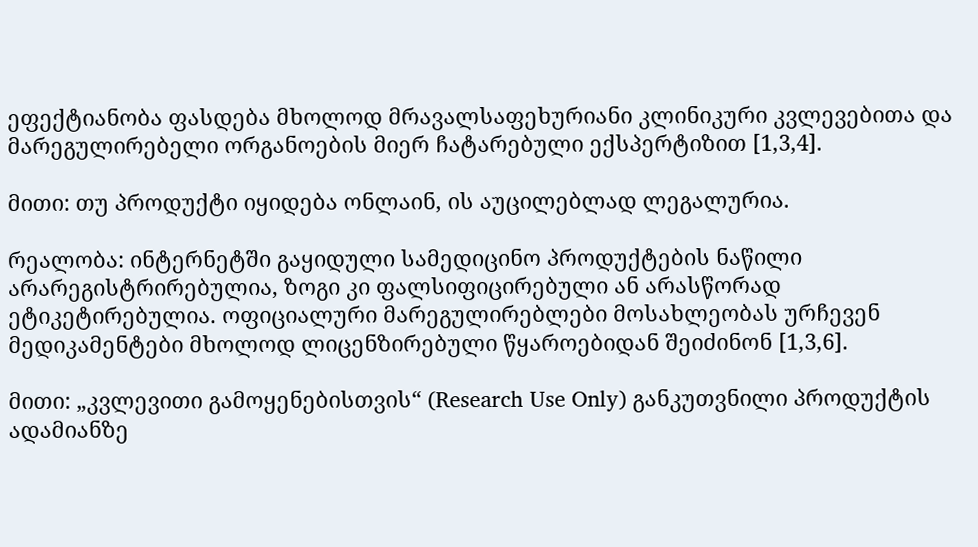ეფექტიანობა ფასდება მხოლოდ მრავალსაფეხურიანი კლინიკური კვლევებითა და მარეგულირებელი ორგანოების მიერ ჩატარებული ექსპერტიზით [1,3,4].

მითი: თუ პროდუქტი იყიდება ონლაინ, ის აუცილებლად ლეგალურია.

რეალობა: ინტერნეტში გაყიდული სამედიცინო პროდუქტების ნაწილი არარეგისტრირებულია, ზოგი კი ფალსიფიცირებული ან არასწორად ეტიკეტირებულია. ოფიციალური მარეგულირებლები მოსახლეობას ურჩევენ მედიკამენტები მხოლოდ ლიცენზირებული წყაროებიდან შეიძინონ [1,3,6].

მითი: „კვლევითი გამოყენებისთვის“ (Research Use Only) განკუთვნილი პროდუქტის ადამიანზე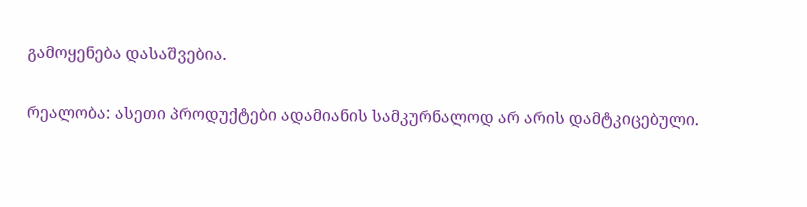გამოყენება დასაშვებია.

რეალობა: ასეთი პროდუქტები ადამიანის სამკურნალოდ არ არის დამტკიცებული.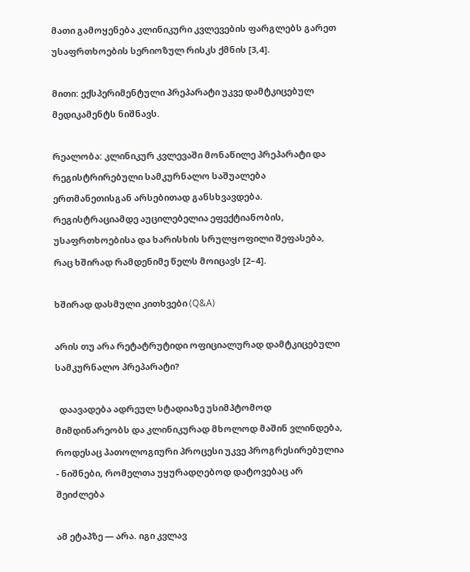მათი გამოყენება კლინიკური კვლევების ფარგლებს გარეთ უსაფრთხოების სერიოზულ რისკს ქმნის [3,4].

მითი: ექსპერიმენტული პრეპარატი უკვე დამტკიცებულ მედიკამენტს ნიშნავს.

რეალობა: კლინიკურ კვლევაში მონაწილე პრეპარატი და რეგისტრირებული სამკურნალო საშუალება ერთმანეთისგან არსებითად განსხვავდება. რეგისტრაციამდე აუცილებელია ეფექტიანობის, უსაფრთხოებისა და ხარისხის სრულყოფილი შეფასება, რაც ხშირად რამდენიმე წელს მოიცავს [2–4].

ხშირად დასმული კითხვები (Q&A)

არის თუ არა რეტატრუტიდი ოფიციალურად დამტკიცებული სამკურნალო პრეპარატი?

  დაავადება ადრეულ სტადიაზე უსიმპტომოდ მიმდინარეობს და კლინიკურად მხოლოდ მაშინ ვლინდება, როდესაც პათოლოგიური პროცესი უკვე პროგრესირებულია - ნიშნები, რომელთა უყურადღებოდ დატოვებაც არ შეიძლება

ამ ეტაპზე — არა. იგი კვლავ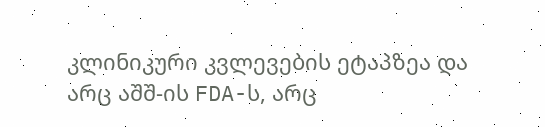კლინიკური კვლევების ეტაპზეა და არც აშშ-ის FDA-ს, არც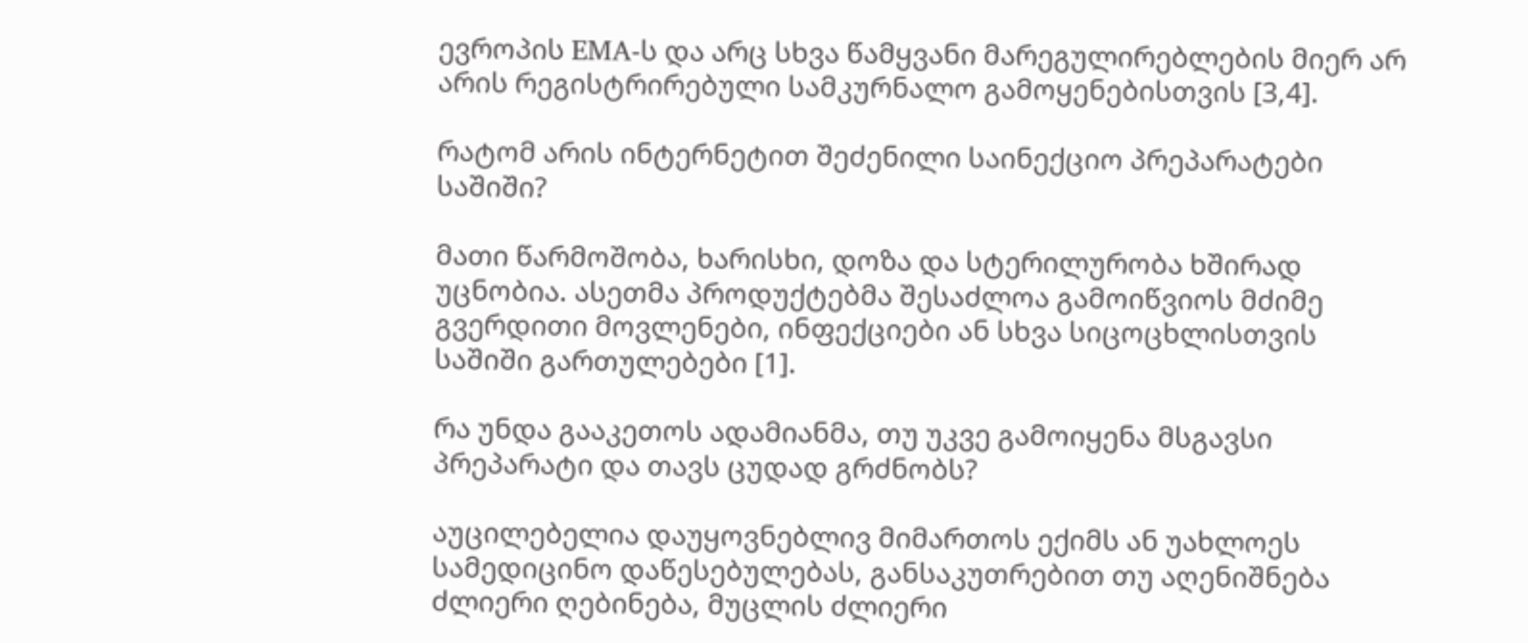ევროპის EMA-ს და არც სხვა წამყვანი მარეგულირებლების მიერ არ არის რეგისტრირებული სამკურნალო გამოყენებისთვის [3,4].

რატომ არის ინტერნეტით შეძენილი საინექციო პრეპარატები საშიში?

მათი წარმოშობა, ხარისხი, დოზა და სტერილურობა ხშირად უცნობია. ასეთმა პროდუქტებმა შესაძლოა გამოიწვიოს მძიმე გვერდითი მოვლენები, ინფექციები ან სხვა სიცოცხლისთვის საშიში გართულებები [1].

რა უნდა გააკეთოს ადამიანმა, თუ უკვე გამოიყენა მსგავსი პრეპარატი და თავს ცუდად გრძნობს?

აუცილებელია დაუყოვნებლივ მიმართოს ექიმს ან უახლოეს სამედიცინო დაწესებულებას, განსაკუთრებით თუ აღენიშნება ძლიერი ღებინება, მუცლის ძლიერი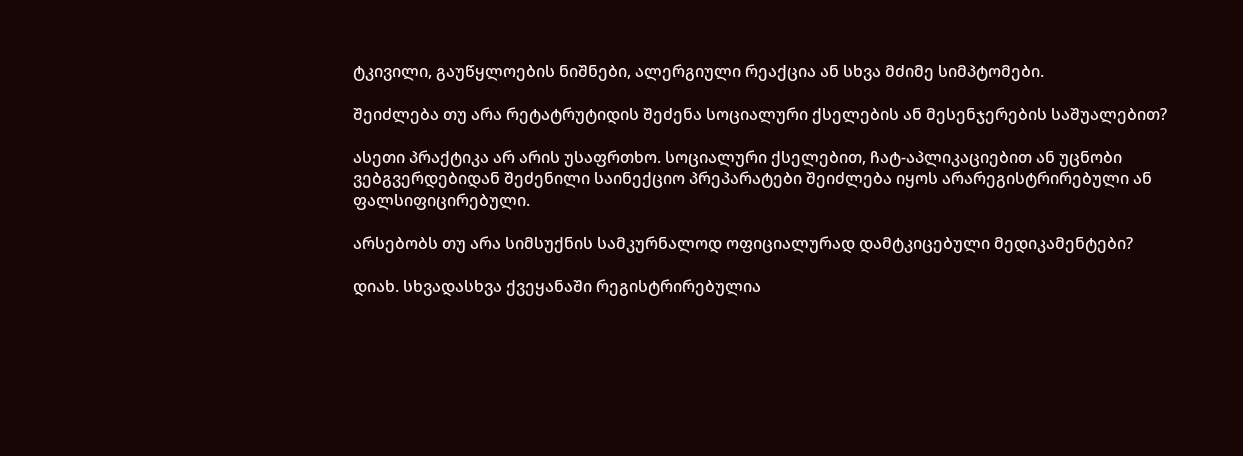ტკივილი, გაუწყლოების ნიშნები, ალერგიული რეაქცია ან სხვა მძიმე სიმპტომები.

შეიძლება თუ არა რეტატრუტიდის შეძენა სოციალური ქსელების ან მესენჯერების საშუალებით?

ასეთი პრაქტიკა არ არის უსაფრთხო. სოციალური ქსელებით, ჩატ-აპლიკაციებით ან უცნობი ვებგვერდებიდან შეძენილი საინექციო პრეპარატები შეიძლება იყოს არარეგისტრირებული ან ფალსიფიცირებული.

არსებობს თუ არა სიმსუქნის სამკურნალოდ ოფიციალურად დამტკიცებული მედიკამენტები?

დიახ. სხვადასხვა ქვეყანაში რეგისტრირებულია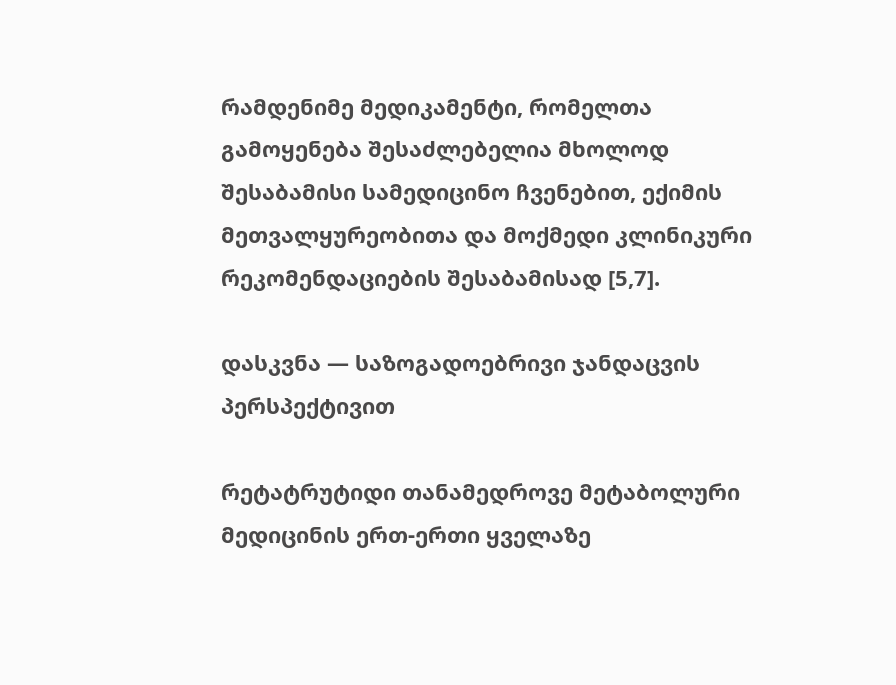რამდენიმე მედიკამენტი, რომელთა გამოყენება შესაძლებელია მხოლოდ შესაბამისი სამედიცინო ჩვენებით, ექიმის მეთვალყურეობითა და მოქმედი კლინიკური რეკომენდაციების შესაბამისად [5,7].

დასკვნა — საზოგადოებრივი ჯანდაცვის პერსპექტივით

რეტატრუტიდი თანამედროვე მეტაბოლური მედიცინის ერთ-ერთი ყველაზე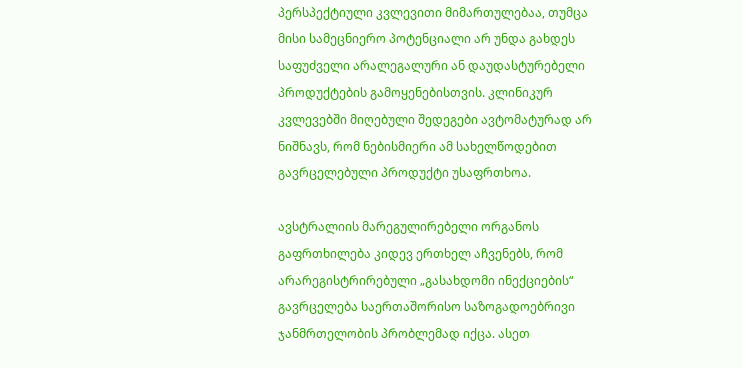პერსპექტიული კვლევითი მიმართულებაა, თუმცა მისი სამეცნიერო პოტენციალი არ უნდა გახდეს საფუძველი არალეგალური ან დაუდასტურებელი პროდუქტების გამოყენებისთვის. კლინიკურ კვლევებში მიღებული შედეგები ავტომატურად არ ნიშნავს, რომ ნებისმიერი ამ სახელწოდებით გავრცელებული პროდუქტი უსაფრთხოა.

ავსტრალიის მარეგულირებელი ორგანოს გაფრთხილება კიდევ ერთხელ აჩვენებს, რომ არარეგისტრირებული „გასახდომი ინექციების“ გავრცელება საერთაშორისო საზოგადოებრივი ჯანმრთელობის პრობლემად იქცა. ასეთ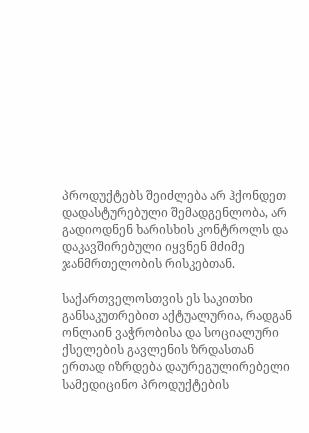პროდუქტებს შეიძლება არ ჰქონდეთ დადასტურებული შემადგენლობა, არ გადიოდნენ ხარისხის კონტროლს და დაკავშირებული იყვნენ მძიმე ჯანმრთელობის რისკებთან.

საქართველოსთვის ეს საკითხი განსაკუთრებით აქტუალურია, რადგან ონლაინ ვაჭრობისა და სოციალური ქსელების გავლენის ზრდასთან ერთად იზრდება დაურეგულირებელი სამედიცინო პროდუქტების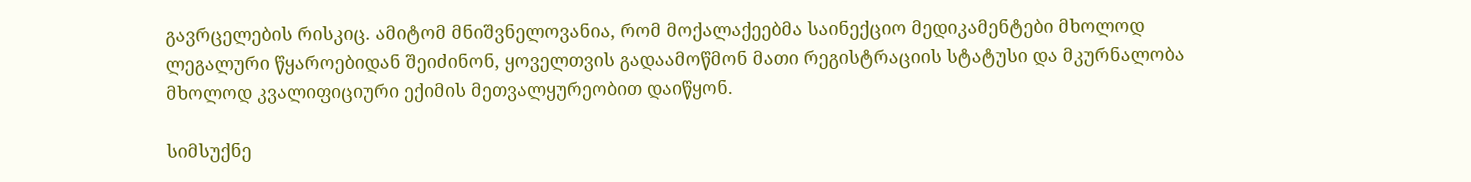გავრცელების რისკიც. ამიტომ მნიშვნელოვანია, რომ მოქალაქეებმა საინექციო მედიკამენტები მხოლოდ ლეგალური წყაროებიდან შეიძინონ, ყოველთვის გადაამოწმონ მათი რეგისტრაციის სტატუსი და მკურნალობა მხოლოდ კვალიფიციური ექიმის მეთვალყურეობით დაიწყონ.

სიმსუქნე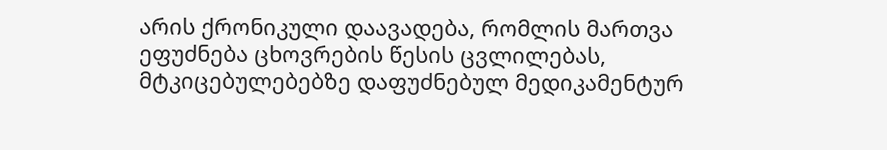არის ქრონიკული დაავადება, რომლის მართვა ეფუძნება ცხოვრების წესის ცვლილებას, მტკიცებულებებზე დაფუძნებულ მედიკამენტურ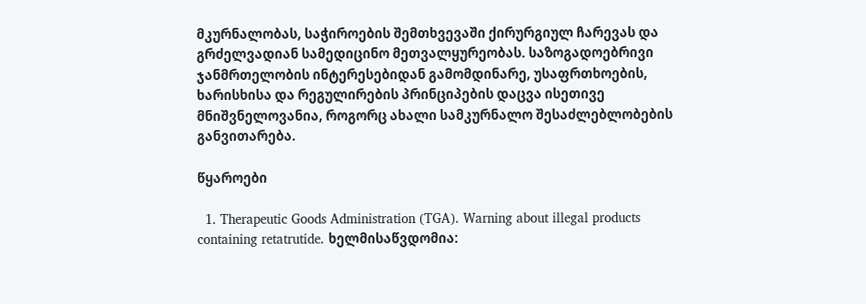მკურნალობას, საჭიროების შემთხვევაში ქირურგიულ ჩარევას და გრძელვადიან სამედიცინო მეთვალყურეობას. საზოგადოებრივი ჯანმრთელობის ინტერესებიდან გამომდინარე, უსაფრთხოების, ხარისხისა და რეგულირების პრინციპების დაცვა ისეთივე მნიშვნელოვანია, როგორც ახალი სამკურნალო შესაძლებლობების განვითარება.

წყაროები

  1. Therapeutic Goods Administration (TGA). Warning about illegal products containing retatrutide. ხელმისაწვდომია: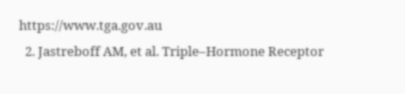https://www.tga.gov.au
  2. Jastreboff AM, et al. Triple–Hormone Receptor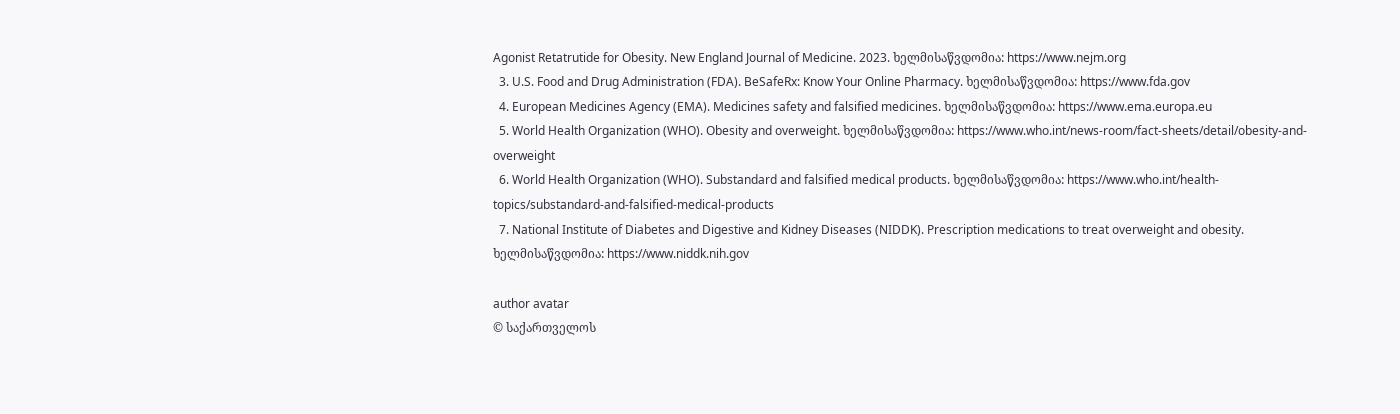Agonist Retatrutide for Obesity. New England Journal of Medicine. 2023. ხელმისაწვდომია: https://www.nejm.org
  3. U.S. Food and Drug Administration (FDA). BeSafeRx: Know Your Online Pharmacy. ხელმისაწვდომია: https://www.fda.gov
  4. European Medicines Agency (EMA). Medicines safety and falsified medicines. ხელმისაწვდომია: https://www.ema.europa.eu
  5. World Health Organization (WHO). Obesity and overweight. ხელმისაწვდომია: https://www.who.int/news-room/fact-sheets/detail/obesity-and-overweight
  6. World Health Organization (WHO). Substandard and falsified medical products. ხელმისაწვდომია: https://www.who.int/health-topics/substandard-and-falsified-medical-products
  7. National Institute of Diabetes and Digestive and Kidney Diseases (NIDDK). Prescription medications to treat overweight and obesity. ხელმისაწვდომია: https://www.niddk.nih.gov

author avatar
© საქართველოს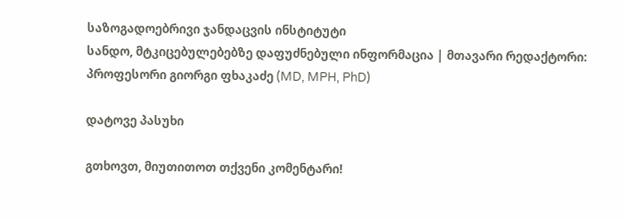საზოგადოებრივი ჯანდაცვის ინსტიტუტი
სანდო, მტკიცებულებებზე დაფუძნებული ინფორმაცია | მთავარი რედაქტორი: პროფესორი გიორგი ფხაკაძე (MD, MPH, PhD)

დატოვე პასუხი

გთხოვთ, მიუთითოთ თქვენი კომენტარი!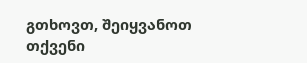გთხოვთ, შეიყვანოთ თქვენი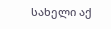სახელი აქ